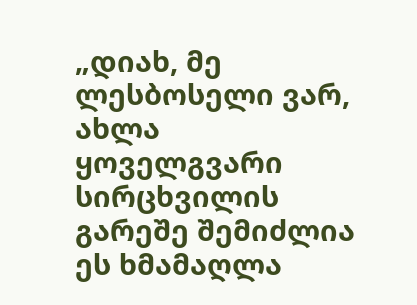„დიახ, მე ლესბოსელი ვარ, ახლა ყოველგვარი სირცხვილის გარეშე შემიძლია ეს ხმამაღლა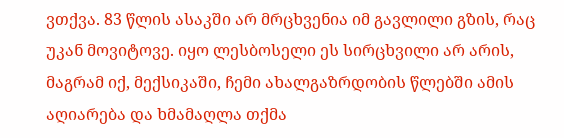ვთქვა. 83 წლის ასაკში არ მრცხვენია იმ გავლილი გზის, რაც უკან მოვიტოვე. იყო ლესბოსელი ეს სირცხვილი არ არის, მაგრამ იქ, მექსიკაში, ჩემი ახალგაზრდობის წლებში ამის აღიარება და ხმამაღლა თქმა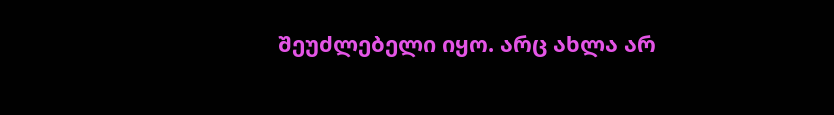შეუძლებელი იყო. არც ახლა არ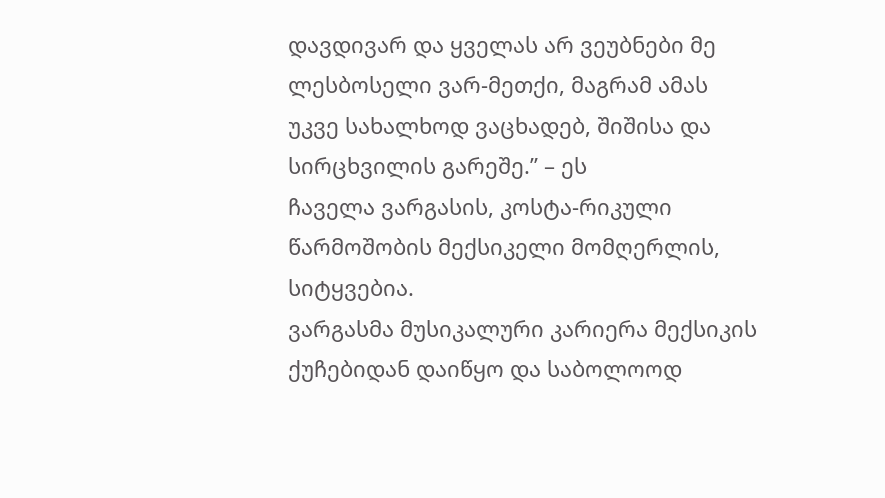დავდივარ და ყველას არ ვეუბნები მე ლესბოსელი ვარ-მეთქი, მაგრამ ამას უკვე სახალხოდ ვაცხადებ, შიშისა და სირცხვილის გარეშე.” – ეს
ჩაველა ვარგასის, კოსტა-რიკული წარმოშობის მექსიკელი მომღერლის, სიტყვებია.
ვარგასმა მუსიკალური კარიერა მექსიკის ქუჩებიდან დაიწყო და საბოლოოდ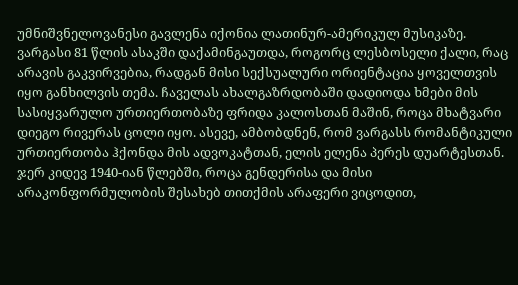უმნიშვნელოვანესი გავლენა იქონია ლათინურ-ამერიკულ მუსიკაზე.
ვარგასი 81 წლის ასაკში დაქამინგაუთდა, როგორც ლესბოსელი ქალი, რაც არავის გაკვირვებია, რადგან მისი სექსუალური ორიენტაცია ყოველთვის იყო განხილვის თემა. ჩაველას ახალგაზრდობაში დადიოდა ხმები მის სასიყვარულო ურთიერთობაზე ფრიდა კალოსთან მაშინ, როცა მხატვარი დიეგო რივერას ცოლი იყო. ასევე, ამბობდნენ, რომ ვარგასს რომანტიკული ურთიერთობა ჰქონდა მის ადვოკატთან, ელის ელენა პერეს დუარტესთან.
ჯერ კიდევ 1940-იან წლებში, როცა გენდერისა და მისი არაკონფორმულობის შესახებ თითქმის არაფერი ვიცოდით,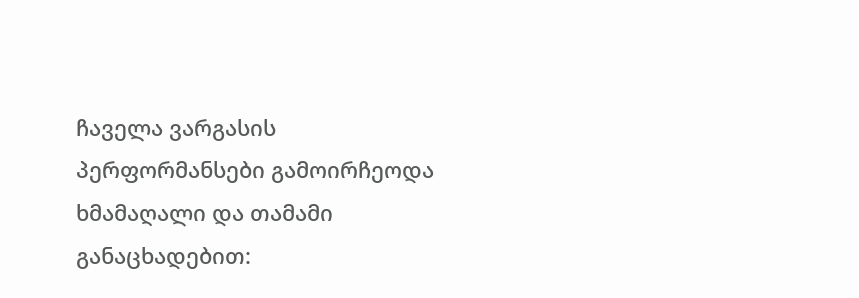ჩაველა ვარგასის პერფორმანსები გამოირჩეოდა ხმამაღალი და თამამი განაცხადებით: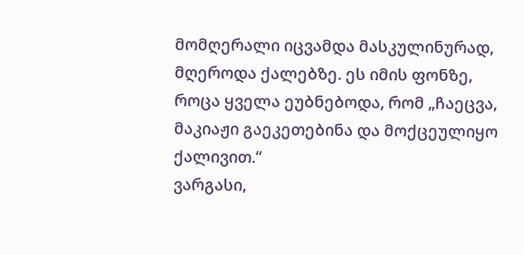მომღერალი იცვამდა მასკულინურად, მღეროდა ქალებზე. ეს იმის ფონზე, როცა ყველა ეუბნებოდა, რომ „ჩაეცვა, მაკიაჟი გაეკეთებინა და მოქცეულიყო ქალივით.“
ვარგასი,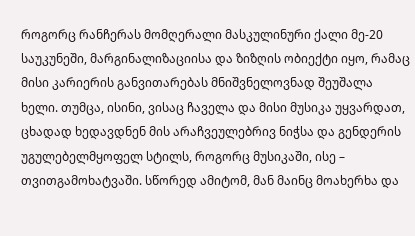როგორც რანჩერას მომღერალი მასკულინური ქალი მე-20 საუკუნეში, მარგინალიზაციისა და ზიზღის ობიექტი იყო, რამაც მისი კარიერის განვითარებას მნიშვნელოვნად შეუშალა ხელი. თუმცა, ისინი, ვისაც ჩაველა და მისი მუსიკა უყვარდათ, ცხადად ხედავდნენ მის არაჩვეულებრივ ნიჭსა და გენდერის უგულებელმყოფელ სტილს, როგორც მუსიკაში, ისე – თვითგამოხატვაში. სწორედ ამიტომ, მან მაინც მოახერხა და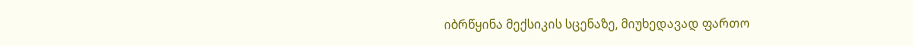იბრწყინა მექსიკის სცენაზე, მიუხედავად ფართო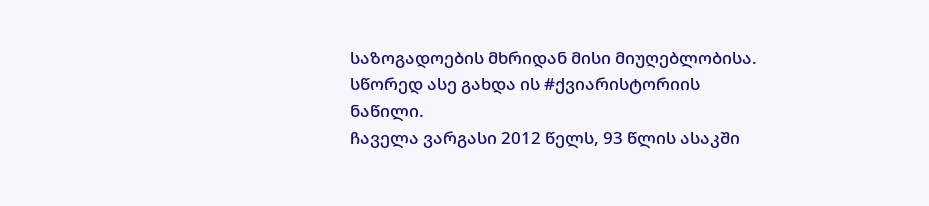საზოგადოების მხრიდან მისი მიუღებლობისა. სწორედ ასე გახდა ის #ქვიარისტორიის ნაწილი.
ჩაველა ვარგასი 2012 წელს, 93 წლის ასაკში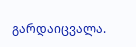გარდაიცვალა.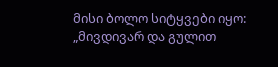მისი ბოლო სიტყვები იყო: „მივდივარ და გულით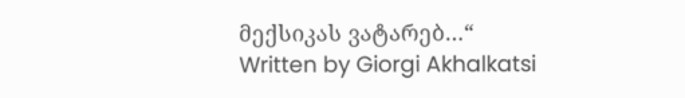მექსიკას ვატარებ…“
Written by Giorgi Akhalkatsi